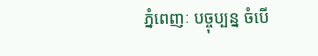ភ្នំពេញៈ បច្ចុប្បន្ន ចំបើ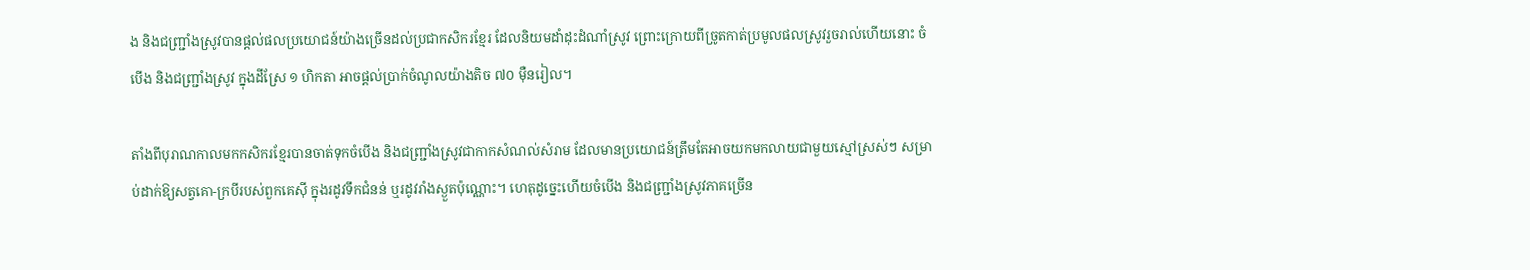ង និងជញ្ជ្រាំងស្រូវបានផ្ដល់ផលប្រយោជន៍យ៉ាងច្រើនដល់ប្រជាកសិករខ្មែរ ដែលនិយមដាំដុះដំណាំស្រូវ ព្រោះក្រោយពីច្រូតកាត់ប្រមូលផលស្រូវរួចរាល់ហើយនោះ ចំបើង និងជញ្ជ្រាំងស្រូវ ក្នុងដីស្រែ ១ ហិកតា អាចផ្ដល់ប្រាក់ចំណូលយ៉ាងតិច ៧០ ម៉ឺនរៀល។

តាំងពីបុរាណកាលមកកសិករខ្មែរបានចាត់ទុកចំបើង និងជញ្ជ្រាំងស្រូវជាកាកសំណល់សំរាម ដែលមានប្រយោជន៍ត្រឹមតែអាចយកមកលាយជាមួយស្មៅស្រស់ៗ សម្រាប់ដាក់ឱ្យសត្វគោ-ក្របីរបស់ពួកគេស៊ី ក្នុងរដូវទឹកជំនន់ ឬរដូវរាំងស្ងួតប៉ុណ្ណោះ។ ហេតុដូច្នេះហើយចំបើង និងជញ្ជ្រាំងស្រូវភាគច្រើន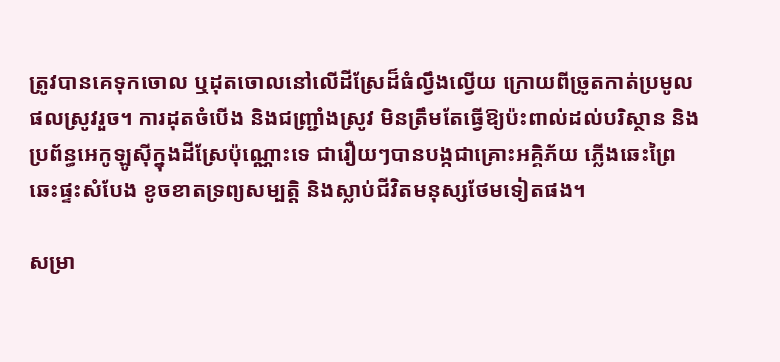ត្រូវបានគេទុកចោល ឬដុតចោលនៅលើដីស្រែដ៏ធំល្វឹងល្វើយ ក្រោយពីច្រូតកាត់ប្រមូលផលស្រូវរួច។ ការដុតចំបើង និងជញ្ជ្រាំងស្រូវ មិនត្រឹមតែធ្វើឱ្យប៉ះពាល់ដល់បរិស្ថាន និងប្រព័ន្ធអេកូឡូស៊ីក្នុងដីស្រែប៉ុណ្ណោះទេ ជារឿយៗបានបង្កជាគ្រោះអគ្គិភ័យ ភ្លើងឆេះព្រៃ ឆេះផ្ទះសំបែង ខូចខាតទ្រព្យសម្បត្តិ និងស្លាប់ជីវិតមនុស្សថែមទៀតផង។

សម្រា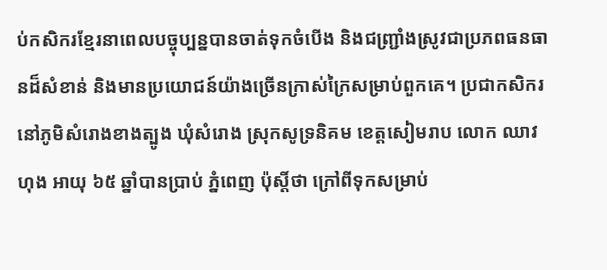ប់កសិករខ្មែរនាពេលបច្ចុប្បន្នបានចាត់ទុកចំបើង និងជញ្ជ្រាំងស្រូវជាប្រភពធនធានដ៏សំខាន់ និងមានប្រយោជន៍យ៉ាងច្រើនក្រាស់ក្រៃសម្រាប់ពួកគេ។ ប្រជាកសិករនៅភូមិសំរោងខាងត្បូង ឃុំសំរោង ស្រុកសូទ្រនិគម ខេត្តសៀមរាប លោក ឈាវ ហុង អាយុ ៦៥ ឆ្នាំបានប្រាប់ ភ្នំពេញ ប៉ុស្តិ៍ថា ក្រៅពីទុកសម្រាប់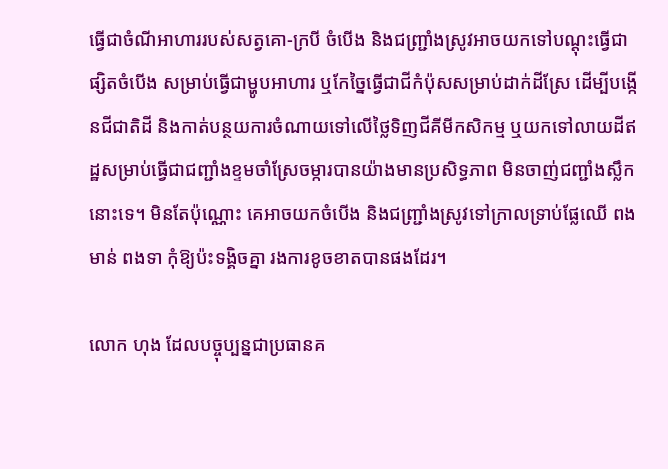ធ្វើជាចំណីអាហាររបស់សត្វគោ-ក្របី ចំបើង និងជញ្ជ្រាំងស្រូវអាចយកទៅបណ្ដុះធ្វើជាផ្សិតចំបើង សម្រាប់ធ្វើជាម្ហូបអាហារ ឬកែច្នៃធ្វើជាជីកំប៉ុសសម្រាប់ដាក់ដីស្រែ ដើម្បីបង្កើនជីជាតិដី និងកាត់បន្ថយការចំណាយទៅលើថ្លៃទិញជីគីមីកសិកម្ម ឬយកទៅលាយដីឥដ្ឋសម្រាប់ធ្វើជាជញ្ជាំងខ្ទមចាំស្រែចម្ការបានយ៉ាងមានប្រសិទ្ធភាព មិនចាញ់ជញ្ជាំងស្លឹកនោះទេ។ មិនតែប៉ុណ្ណោះ គេអាចយកចំបើង និងជញ្ជ្រាំងស្រូវទៅក្រាលទ្រាប់ផ្លែឈើ ពងមាន់ ពងទា កុំឱ្យប៉ះទង្គិចគ្នា រងការខូចខាតបានផងដែរ។

លោក ហុង ដែលបច្ចុប្បន្នជាប្រធានគ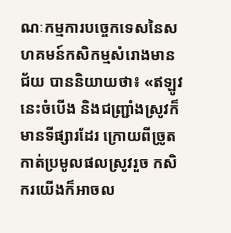ណៈកម្មការបច្ចេកទេសនៃសហគមន៍កសិកម្មសំរោងមានជ័យ បាននិយាយថា៖ «ឥឡូវនេះចំបើង និងជញ្ជ្រាំងស្រូវក៏មានទីផ្សារដែរ ក្រោយពីច្រូតកាត់ប្រមូលផលស្រូវរួច កសិករយើងក៏អាចល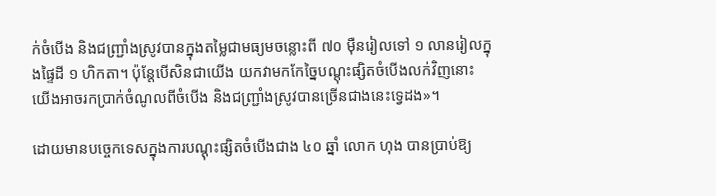ក់ចំបើង និងជញ្ជ្រាំងស្រូវបានក្នុងតម្លៃជាមធ្យមចន្លោះពី ៧០ ម៉ឺនរៀលទៅ ១ លានរៀលក្នុងផ្ទៃដី ១ ហិកតា។ ប៉ុន្តែបើសិនជាយើង យកវាមកកែច្នៃបណ្ដុះផ្សិតចំបើងលក់វិញនោះ យើងអាចរកប្រាក់ចំណូលពីចំបើង និងជញ្ជ្រាំងស្រូវបានច្រើនជាងនេះទ្វេដង»។

ដោយមានបច្ចេកទេសក្នុងការបណ្ដុះផ្សិតចំបើងជាង ៤០ ឆ្នាំ លោក ហុង បានប្រាប់ឱ្យ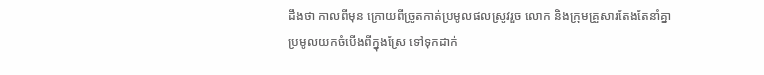ដឹងថា កាលពីមុន ក្រោយពីច្រូតកាត់ប្រមូលផលស្រូវរួច លោក និងក្រុមគ្រួសារតែងតែនាំគ្នាប្រមូលយកចំបើងពីក្នុងស្រែ ទៅទុកដាក់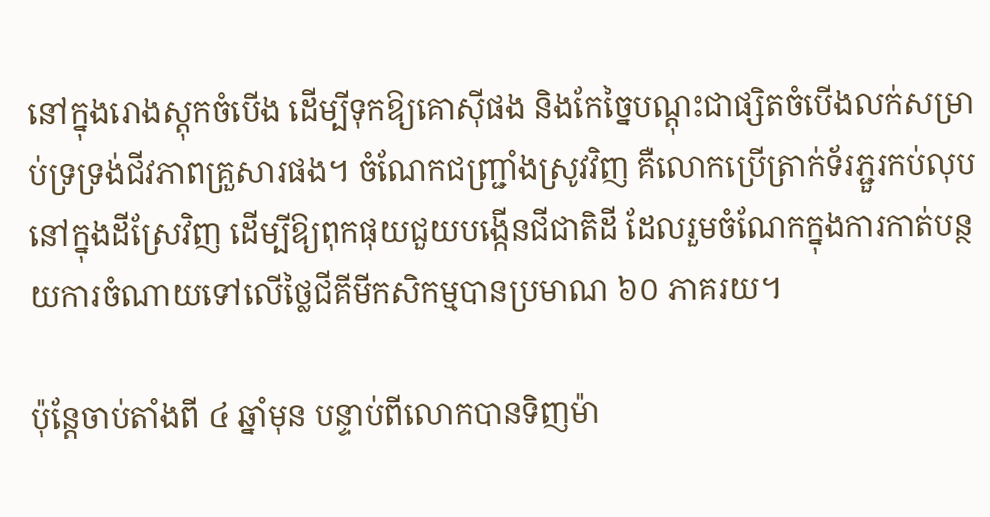នៅក្នុងរោងស្តុកចំបើង ដើម្បីទុកឱ្យគោស៊ីផង និងកែច្នៃបណ្ដុះជាផ្សិតចំបើងលក់សម្រាប់ទ្រទ្រង់ជីវភាពគ្រួសារផង។ ចំណែកជញ្ជ្រាំងស្រូវវិញ គឺលោកប្រើត្រាក់ទ័រភ្ជួរកប់លុបនៅក្នុងដីស្រែវិញ ដើម្បីឱ្យពុកផុយជួយបង្កើនជីជាតិដី ដែលរួមចំណែកក្នុងការកាត់បន្ថយការចំណាយទៅលើថ្លៃជីគីមីកសិកម្មបានប្រមាណ ៦០ ភាគរយ។

ប៉ុន្តែចាប់តាំងពី ៤ ឆ្នាំមុន បន្ទាប់ពីលោកបានទិញម៉ា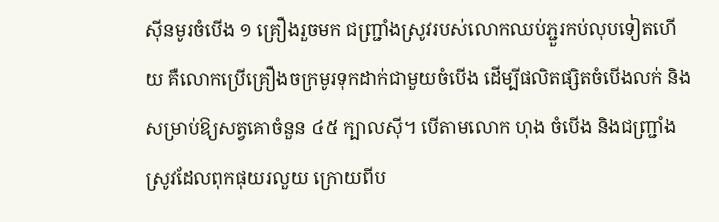ស៊ីនមូរចំបើង ១ គ្រឿងរួចមក ជញ្ជ្រាំងស្រូវរបស់លោកឈប់ភ្ជួរកប់លុបទៀតហើយ គឺលោកប្រើគ្រឿងចក្រមូរទុកដាក់ជាមួយចំបើង ដើម្បីផលិតផ្សិតចំបើងលក់ និងសម្រាប់ឱ្យសត្វគោចំនួន ៤៥ ក្បាលស៊ី។ បើតាមលោក ហុង ចំបើង និងជញ្ជ្រាំងស្រូវដែលពុកផុយរលួយ ក្រោយពីប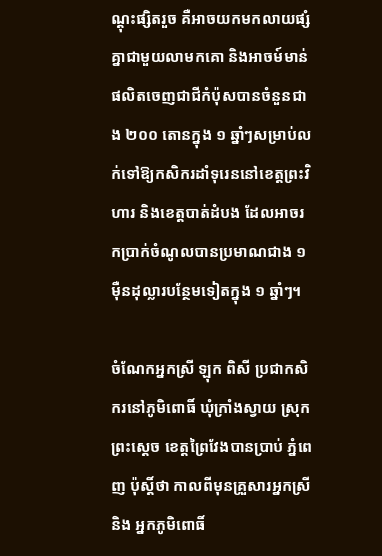ណ្ដុះផ្សិតរួច គឺអាចយកមកលាយផ្សំគ្នាជាមួយលាមកគោ និងអាចម៍មាន់ ផលិតចេញជាជីកំប៉ុសបានចំនួនជាង ២០០ តោនក្នុង ១ ឆ្នាំៗសម្រាប់លក់ទៅឱ្យកសិករដាំទុរេននៅខេត្តព្រះវិហារ និងខេត្តបាត់ដំបង ដែលអាចរកប្រាក់ចំណូលបានប្រមាណជាង ១ ម៉ឺនដុល្លារបន្ថែមទៀតក្នុង ១ ឆ្នាំៗ។

ចំណែកអ្នកស្រី ឡុក ពិសី ប្រជាកសិករនៅភូមិពោធិ៍ ឃុំក្រាំងស្វាយ ស្រុកព្រះស្ដេច ខេត្តព្រៃវែងបានប្រាប់ ភ្នំពេញ ប៉ុស្តិ៍ថា កាលពីមុនគ្រួសារអ្នកស្រី និង អ្នកភូមិពោធិ៍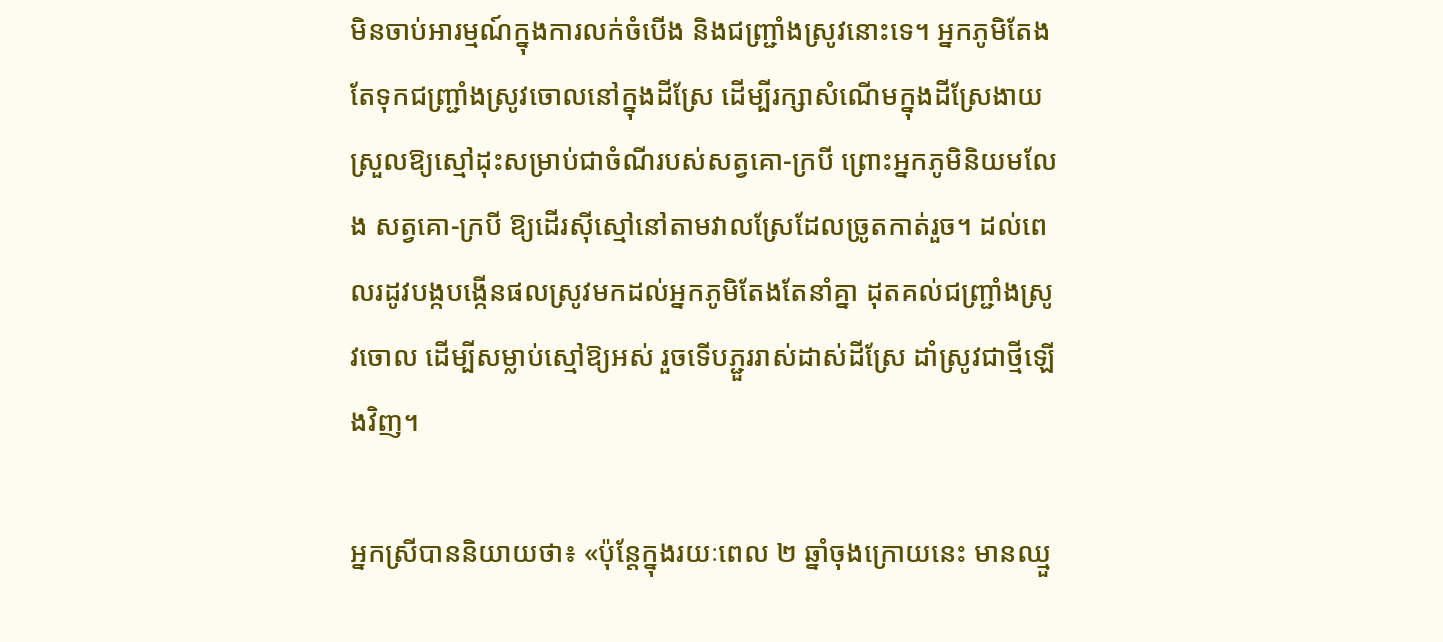មិនចាប់អារម្មណ៍ក្នុងការលក់ចំបើង និងជញ្ជ្រាំងស្រូវនោះទេ។ អ្នកភូមិតែងតែទុកជញ្ជ្រាំងស្រូវចោលនៅក្នុងដីស្រែ ដើម្បីរក្សាសំណើមក្នុងដីស្រែងាយស្រួលឱ្យស្មៅដុះសម្រាប់ជាចំណីរបស់សត្វគោ-ក្របី ព្រោះអ្នកភូមិនិយមលែង សត្វគោ-ក្របី ឱ្យដើរស៊ីស្មៅនៅតាមវាលស្រែដែលច្រូតកាត់រួច។ ដល់ពេលរដូវបង្កបង្កើនផលស្រូវមកដល់អ្នកភូមិតែងតែនាំគ្នា ដុតគល់ជញ្ជ្រាំងស្រូវចោល ដើម្បីសម្លាប់ស្មៅឱ្យអស់ រួចទើបភ្ជួររាស់ដាស់ដីស្រែ ដាំស្រូវជាថ្មីឡើងវិញ។

អ្នកស្រីបាននិយាយថា៖ «ប៉ុន្តែក្នុងរយៈពេល ២ ឆ្នាំចុងក្រោយនេះ មានឈ្មួ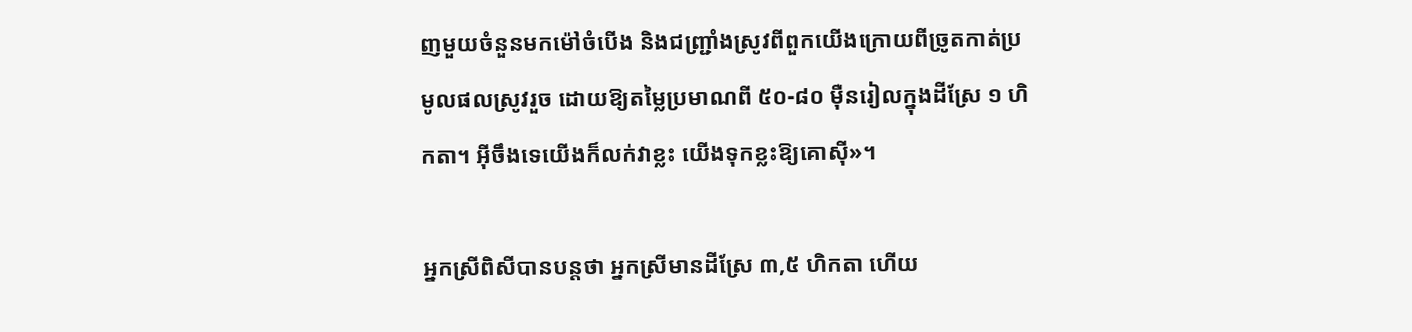ញមួយចំនួនមកម៉ៅចំបើង និងជញ្ជ្រាំងស្រូវពីពួកយើងក្រោយពីច្រូតកាត់ប្រមូលផលស្រូវរួច ដោយឱ្យតម្លៃប្រមាណពី ៥០-៨០ ម៉ឺនរៀលក្នុងដីស្រែ ១ ហិកតា។ អ៊ីចឹងទេយើងក៏លក់វាខ្លះ យើងទុកខ្លះឱ្យគោស៊ី»។

អ្នកស្រីពិសីបានបន្តថា អ្នកស្រីមានដីស្រែ ៣,៥ ហិកតា ហើយ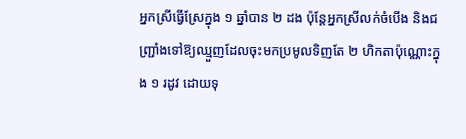អ្នកស្រីធ្វើស្រែក្នុង ១ ឆ្នាំបាន ២ ដង ប៉ុន្តែអ្នកស្រីលក់ចំបើង និងជញ្ជ្រាំងទៅឱ្យឈ្មួញដែលចុះមកប្រមូលទិញតែ ២ ហិកតាប៉ុណ្ណោះក្នុង ១ រដូវ ដោយទុ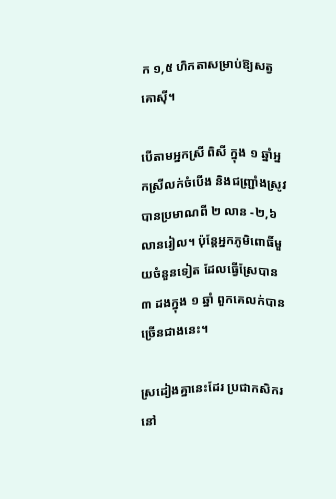ក ១,៥ ហិកតាសម្រាប់ឱ្យសត្វគោស៊ី។

បើតាមអ្នកស្រី ពិសី ក្នុង ១ ឆ្នាំអ្នកស្រីលក់ចំបើង និងជញ្ជ្រាំងស្រូវបានប្រមាណពី ២ លាន -២,៦ លានរៀល។ ប៉ុន្តែអ្នកភូមិពោធិ៍មួយចំនួនទៀត ដែលធ្វើស្រែបាន ៣ ដងក្នុង ១ ឆ្នាំ ពួកគេលក់បានច្រើនជាងនេះ។

ស្រដៀងគ្នានេះដែរ ប្រជាកសិករនៅ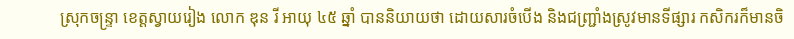ស្រុកចន្ទ្រា ខេត្តស្វាយរៀង លោក ឌុន រី អាយុ ៤៥ ឆ្នាំ បាននិយាយថា ដោយសារចំបើង និងជញ្ជ្រាំងស្រូវមានទីផ្សារ កសិករក៏មានចិ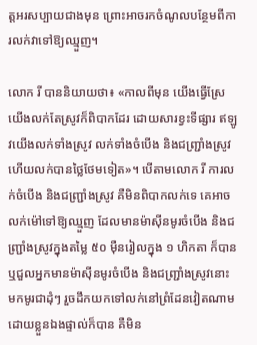ត្តអរសប្បាយជាងមុន ព្រោះអាចរកចំណូលបន្ថែមពីការលក់វាទៅឱ្យឈ្មួញ។

លោក រី បាននិយាយថា៖ «កាលពីមុន យើងធ្វើស្រែ យើងលក់តែស្រូវក៏ពិបាកដែរ ដោយសារខ្វះទីផ្សារ ឥឡូវយើងលក់ទាំងស្រូវ លក់ទាំងចំបើង និងជញ្ជ្រាំងស្រូវ ហើយលក់បានថ្លៃថែមទៀត»។ បើតាមលោក រី ការលក់ចំបើង និងជញ្ជ្រាំងស្រូវ គឺមិនពិបាកលក់ទេ គេអាចលក់ម៉ៅទៅឱ្យឈ្មួញ ដែលមានម៉ាស៊ីនមូរចំបើង និងជញ្ជ្រាំងស្រូវក្នុងតម្លៃ ៥០ ម៉ឺនរៀលក្នុង ១ ហិកតា ក៏បាន ឬជួលអ្នកមានម៉ាស៊ីនមូរចំបើង និងជញ្ជ្រាំងស្រូវនោះ មកមូរជាដុំៗ រួចដឹកយកទៅលក់នៅព្រំដែនវៀតណាមដោយខ្លួនឯងផ្ទាល់ក៏បាន គឺមិន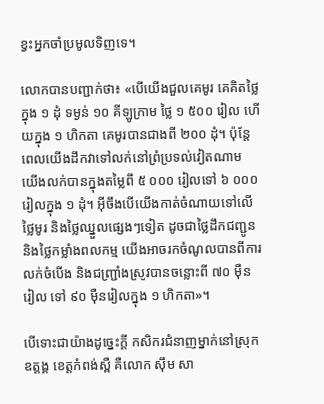ខ្វះអ្នកចាំប្រមូលទិញទេ។

លោកបានបញ្ជាក់ថា៖ «បើយើងជួលគេមូរ គេគិតថ្លៃក្នុង ១ ដុំ ទម្ងន់ ១០ គីឡូក្រាម ថ្លៃ ១ ៥០០ រៀល ហើយក្នុង ១ ហិកតា គេមូរបានជាងពី ២០០ ដុំ។ ប៉ុន្តែពេលយើងដឹកវាទៅលក់នៅព្រំប្រទល់វៀតណាម យើងលក់បានក្នុងតម្លៃពី ៥ ០០០ រៀលទៅ ៦ ០០០ រៀលក្នុង ១ ដុំ។ អ៊ីចឹងបើយើងកាត់ចំណាយទៅលើថ្លៃមូរ និងថ្លៃឈ្នួលផ្សេងៗទៀត ដូចជាថ្លៃដឹកជញ្ជូន និងថ្លៃកម្លាំងពលកម្ម យើងអាចរកចំណូលបានពីការលក់ចំបើង និងជញ្ជ្រាំងស្រូវបានចន្លោះពី ៧០ ម៉ឺនរៀល ទៅ ៩០ ម៉ឺនរៀលក្នុង ១ ហិកតា»។

បើទោះជាយ៉ាងដូច្នេះក្ដី កសិករជំនាញម្នាក់នៅស្រុកឧត្តង្គ ខេត្តកំពង់ស្ពឺ គឺលោក ស៊ឹម សា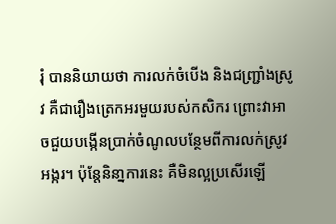រុំ បាននិយាយថា ការលក់ចំបើង និងជញ្ជ្រាំងស្រូវ គឺជារឿងត្រេកអរមួយរបស់កសិករ ព្រោះវាអាចជួយបង្កើនប្រាក់ចំណូលបន្ថែមពីការលក់ស្រូវ អង្ករ។ ប៉ុន្តែនិនា្នការនេះ គឺមិនល្អប្រសើរឡើ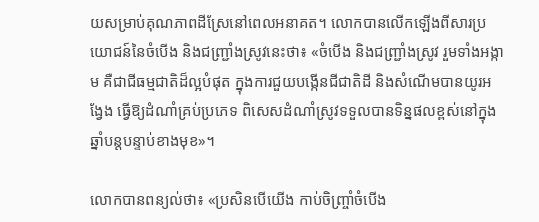យសម្រាប់គុណភាពដីស្រែនៅពេលអនាគត។ លោកបានលើកឡើងពីសារប្រយោជន៍នៃចំបើង និងជញ្ជ្រាំងស្រូវនេះថា៖ «ចំបើង និងជញ្ជ្រាំងស្រូវ រួមទាំងអង្កាម គឺជាជីធម្មជាតិដ៏ល្អបំផុត ក្នុងការជួយបង្កើនជីជាតិដី និងសំណើមបានយូរអង្វែង ធ្វើឱ្យដំណាំគ្រប់ប្រភេទ ពិសេសដំណាំស្រូវទទួលបានទិន្នផលខ្ពស់នៅក្នុងឆ្នាំបន្តបន្ទាប់ខាងមុខ»។

លោកបានពន្យល់ថា៖ «ប្រសិនបើយើង កាប់ចិញ្ច្រាំចំបើង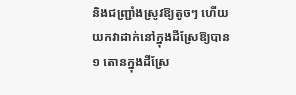និងជញ្ជ្រាំងស្រូវឱ្យតូចៗ ហើយយកវាដាក់នៅក្នុងដីស្រែឱ្យបាន ១ តោនក្នុងដីស្រែ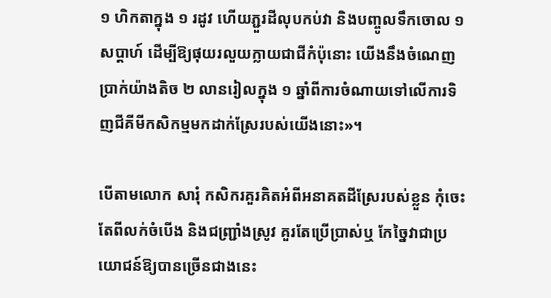១ ហិកតាក្នុង ១ រដូវ ហើយភ្ជួរដីលុបកប់វា និងបញ្ចូលទឹកចោល ១ សប្ដាហ៍ ដើម្បីឱ្យផុយរលួយក្លាយជាជីកំប៉ុនោះ យើងនឹងចំណេញប្រាក់យ៉ាងតិច ២ លានរៀលក្នុង ១ ឆ្នាំពីការចំណាយទៅលើការទិញជីគីមីកសិកម្មមកដាក់ស្រែរបស់យើងនោះ»។

បើតាមលោក សារុំ កសិករគួរគិតអំពីអនាគតដីស្រែរបស់ខ្លួន កុំចេះតែពីលក់ចំបើង និងជញ្ជ្រាំងស្រូវ គួរតែប្រើប្រាស់ឬ កែច្នៃវាជាប្រយោជន៍ឱ្យបានច្រើនជាងនេះ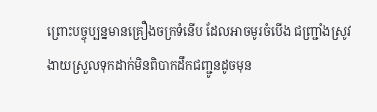ព្រោះបច្ចុប្បន្នមានគ្រឿងចក្រទំនើប ដែលអាចមូរចំបើង ជញ្ជ្រាំងស្រូវងាយស្រួលទុកដាក់មិនពិបាកដឹកជញ្ជូនដូចមុន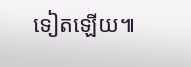ទៀតឡើយ៕